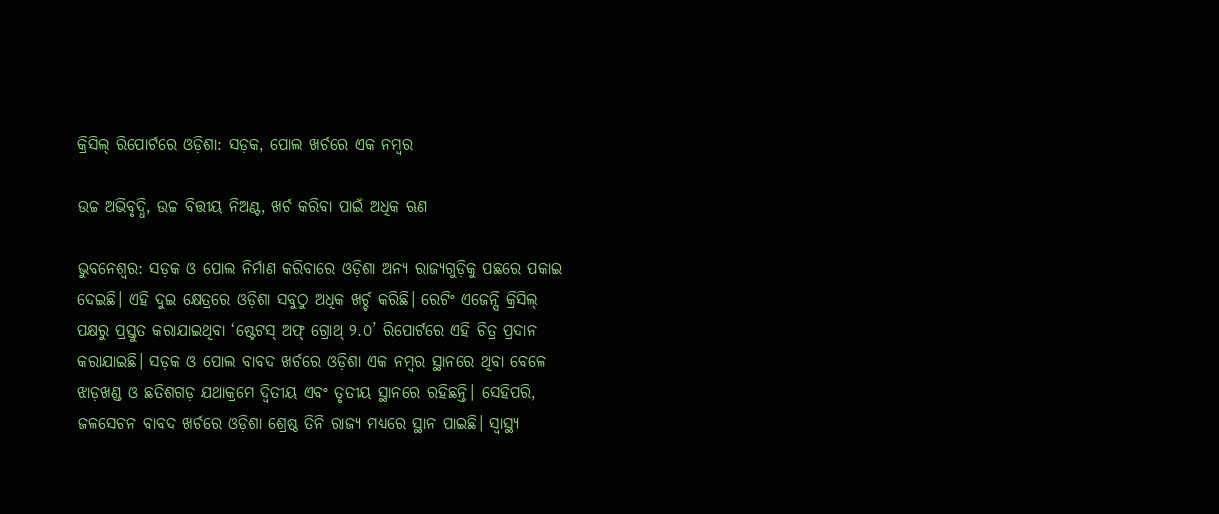କ୍ରିସିଲ୍ ରିପୋର୍ଟରେ ଓଡ଼ିଶା: ସଡ଼କ, ପୋଲ ଖର୍ଚରେ ଏକ ନମ୍ବର

ଉଚ୍ଚ ଅଭିବୃଦ୍ଧି, ଉଚ୍ଚ ବିତ୍ତୀୟ ନିଅଣ୍ଟ, ଖର୍ଚ କରିବା ପାଇଁ ଅଧିକ ଋଣ

ଭୁବନେଶ୍ବର: ସଡ଼କ ଓ ପୋଲ ନିର୍ମାଣ କରିବାରେ ଓଡ଼ିଶା ଅନ୍ୟ ରାଜ୍ୟଗୁଡ଼ିକୁ ପଛରେ ପକାଇ ଦେଇଛି। ଏହି ଦୁଇ କ୍ଷେତ୍ରରେ ଓଡ଼ିଶା ସବୁଠୁ ଅଧିକ ଖର୍ଚ୍ଚ କରିଛି। ରେଟିଂ ଏଜେନ୍ସି କ୍ରିସିଲ୍ ପକ୍ଷରୁ ପ୍ରସ୍ତୁତ କରାଯାଇଥିବା ‘ଷ୍ଟେଟସ୍‌ ଅଫ୍ ଗ୍ରୋଥ୍‌ ୨.୦’ ରିପୋର୍ଟରେ ଏହି ଚିତ୍ର ପ୍ରଦାନ କରାଯାଇଛି। ସଡ଼କ ଓ ପୋଲ ବାବଦ ଖର୍ଚରେ ଓଡ଼ିଶା ଏକ ନମ୍ବର ସ୍ଥାନରେ ଥିବା ବେଳେ ଝାଡ଼ଖଣ୍ଡ ଓ ଛତିଶଗଡ଼ ଯଥାକ୍ରମେ ଦ୍ବିତୀୟ ଏବଂ ତୃତୀୟ ସ୍ଥାନରେ ରହିଛନ୍ତି। ସେହିପରି, ଜଳସେଚନ ବାବଦ ଖର୍ଚରେ ଓଡ଼ିଶା ଶ୍ରେଷ୍ଠ ତିନି ରାଜ୍ୟ ମଧ୍ୟରେ ସ୍ଥାନ ପାଇଛି। ସ୍ବାସ୍ଥ୍ୟ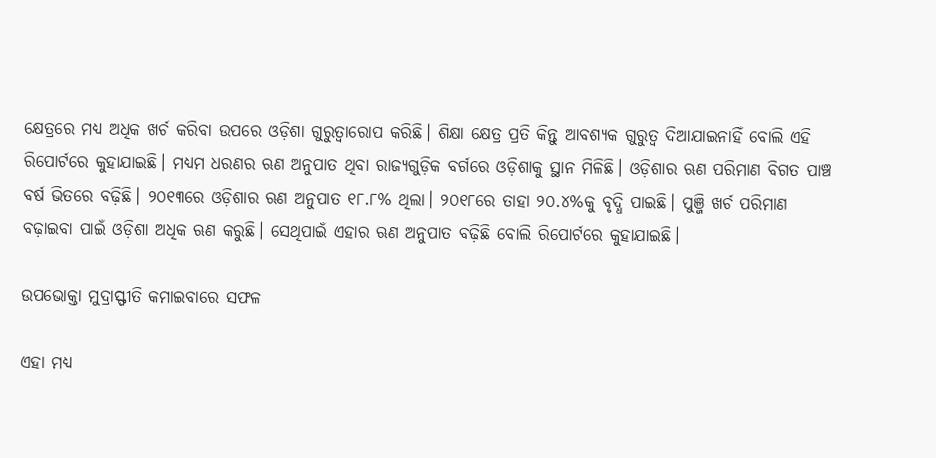କ୍ଷେତ୍ରରେ ମଧ୍ୟ ଅଧିକ ଖର୍ଚ କରିବା ଉପରେ ଓଡ଼ିଶା ଗୁରୁତ୍ବାରୋପ କରିଛି। ଶିକ୍ଷା କ୍ଷେତ୍ର ପ୍ରତି କିନ୍ତୁ ଆବଶ୍ୟକ ଗୁରୁତ୍ବ ଦିଆଯାଇନାହିଁ ବୋଲି ଏହି ରିପୋର୍ଟରେ କୁହାଯାଇଛି। ମଧ୍ୟମ ଧରଣର ଋଣ ଅନୁପାତ ଥିବା ରାଜ୍ୟଗୁଡ଼ିକ ବର୍ଗରେ ଓଡ଼ିଶାକୁ ସ୍ଥାନ ମିଳିଛି। ଓଡ଼ିଶାର ଋଣ ପରିମାଣ ବିଗତ ପାଞ୍ଚ ବର୍ଷ ଭିତରେ ବଢ଼ିଛି। ୨୦୧୩ରେ ଓଡ଼ିଶାର ଋଣ ଅନୁପାତ ୧୮.୮% ଥିଲା। ୨୦୧୮ରେ ତାହା ୨୦.୪%କୁ ବୃଦ୍ଧି ପାଇଛି। ପୁଞ୍ଜି ଖର୍ଚ ପରିମାଣ ବଢ଼ାଇବା ପାଇଁ ଓଡ଼ିଶା ଅଧିକ ଋଣ କରୁଛି। ସେଥି‌ପାଇଁ ଏହାର ଋଣ ଅନୁପାତ ବଢ଼ିଛି ବୋଲି ରିପୋର୍ଟରେ କୁହାଯାଇଛି।

ଉପଭୋକ୍ତା ମୁଦ୍ରାସ୍ଫୀତି କମାଇବାରେ ସଫଳ

ଏହା ମଧ୍ୟ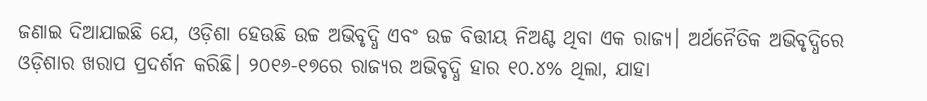ଜଣାଇ ଦିଆଯାଇଛି ଯେ, ଓଡ଼ିଶା ହେଉଛି ଉଚ୍ଚ ଅଭିବୃଦ୍ଧି ଏବଂ ଉଚ୍ଚ ବିତ୍ତୀୟ ନିଅଣ୍ଟ ଥିବା ଏକ ରାଜ୍ୟ। ଅର୍ଥନୈତିକ ଅଭିବୃଦ୍ଧିରେ ଓଡ଼ିଶାର ଖରାପ ପ୍ରଦର୍ଶନ କରିଛି। ୨୦୧୬-୧୭ରେ ରାଜ୍ୟର ଅଭିବୃଦ୍ଧି ହାର ୧୦.୪% ଥିଲା, ଯାହା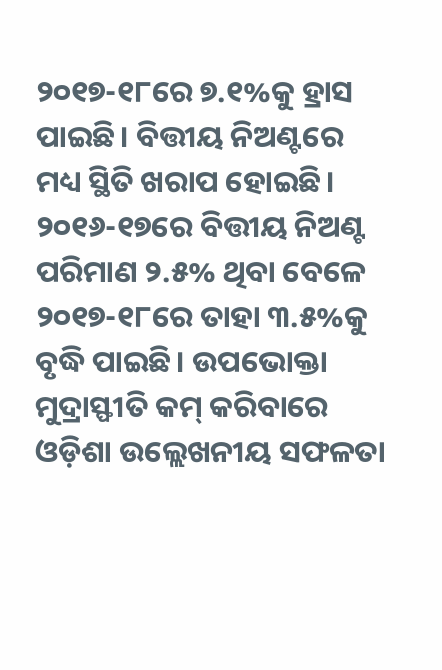୨୦୧୭-୧୮‌ରେ ୭.୧%କୁ ହ୍ରାସ ପାଇଛି। ବିତ୍ତୀୟ ନିଅଣ୍ଟରେ ମଧ୍ୟ ସ୍ଥିତି ଖରାପ ହୋଇଛି। ୨୦୧୬-୧୭ରେ ବିତ୍ତୀୟ ନିଅଣ୍ଟ ପରିମାଣ ୨.୫% ଥିବା ବେଳେ ୨୦୧୭-୧୮ରେ ତାହା ୩.୫%କୁ ବୃଦ୍ଧି ପାଇଛି। ଉପଭୋକ୍ତା ମୁଦ୍ରାସ୍ଫୀତି କମ୍ କରିବାରେ ଓଡ଼ିଶା ଉଲ୍ଲେଖନୀୟ ସଫଳତା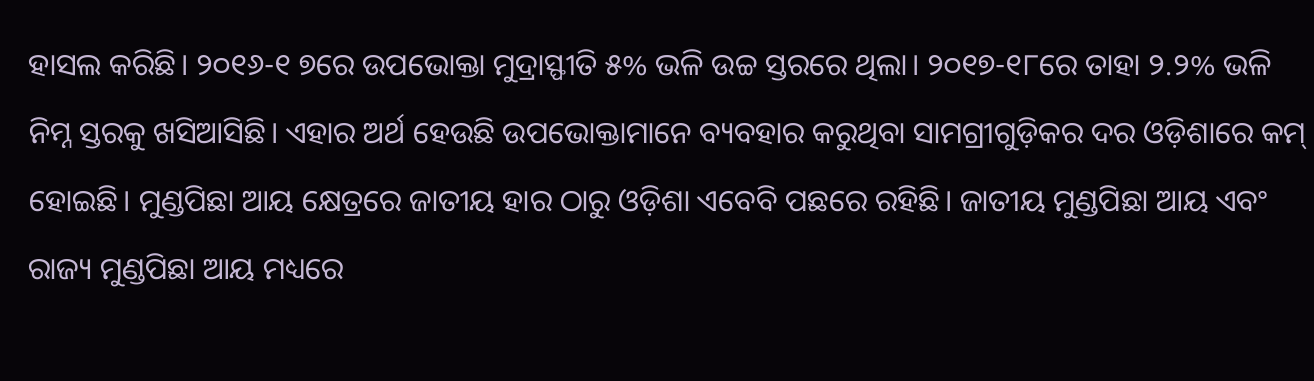ହାସଲ କରିଛି। ୨୦୧୬-୧ ୭ରେ ଉପଭୋକ୍ତା ମୁଦ୍ରାସ୍ଫୀତି ୫% ଭଳି ଉଚ୍ଚ ସ୍ତରରେ ଥିଲା। ୨୦୧୭-୧୮ରେ ତାହା ୨.୨% ଭଳି ନିମ୍ନ ସ୍ତରକୁ ଖସିଆସିଛି। ଏହାର ଅର୍ଥ ହେଉଛି ଉପଭୋକ୍ତାମା‌ନେ ବ୍ୟବହାର କରୁଥିବା ସାମଗ୍ରୀଗୁଡ଼ିକର ଦର ଓଡ଼ିଶାରେ କମ୍ ହୋଇଛି। ମୁଣ୍ଡପିଛା ଆୟ କ୍ଷେତ୍ରରେ ଜାତୀୟ ହାର ଠାରୁ ଓଡ଼ିଶା ଏବେବି ପଛରେ ରହିଛି। ଜାତୀୟ ମୁଣ୍ଡପିଛା ଆୟ ଏବଂ ରାଜ୍ୟ ମୁଣ୍ଡପିଛା ଆୟ ମଧ୍ୟରେ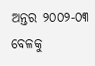ଅନ୍ତର ୨୦୦୨-୦୩ ବେଳକୁ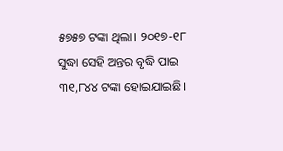୫୭୫୭ ଟଙ୍କା ଥିଲା। ୨୦୧୭-୧୮ ସୁଦ୍ଧା ସେହି ଅନ୍ତର ବୃଦ୍ଧି ପାଇ ୩୧,୮୪୪ ଟଙ୍କା ହୋଇଯାଇଛି।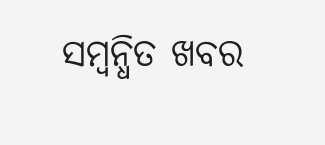ସମ୍ବନ୍ଧିତ ଖବର